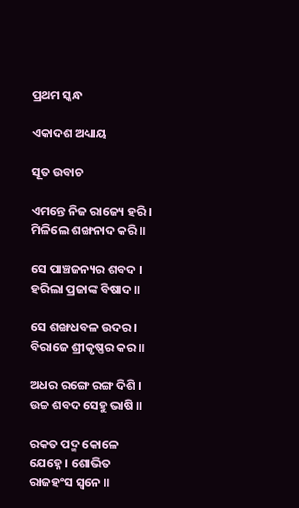ପ୍ରଥମ ସ୍କନ୍ଧ

ଏକାଦଶ ଅଧ୍ୟାୟ

ସୂତ ଉବାଚ

ଏମନ୍ତେ ନିଜ ରାଜ୍ୟେ ହରି । ମିଳିଲେ ଶଙ୍ଖନାଦ କରି ॥

ସେ ପାଞ୍ଚଜନ୍ୟର ଶବଦ । ହରିଲା ପ୍ରଜାଙ୍କ ବିଷାଦ ॥

ସେ ଶଙ୍ଖଧବଳ ଉଦର । ବିରାଜେ ଶ୍ରୀକୃଷ୍ଣର କର ॥

ଅଧର ରଙ୍ଗେ ରଙ୍ଗ ଦିଶି । ଉଚ୍ଚ ଶବଦ ସେହୁ ଭାଷି ॥

ରକତ ପଦ୍ମ କୋଳେ ଯେହ୍ନେ । ଶୋଭିତ ରାଜହଂସ ସ୍ୱନେ ॥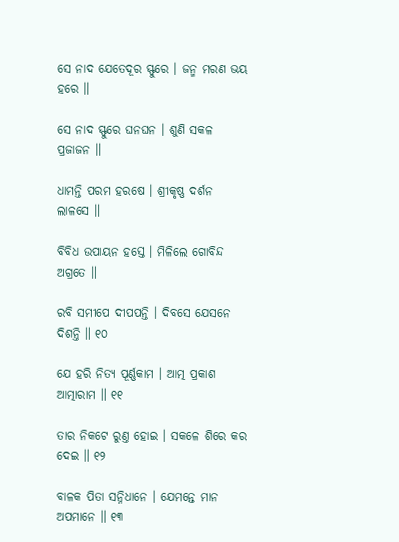ସେ ନାଦ ଯେତେଦୂର ସ୍ଫୁରେ । ଜନ୍ମ ମରଣ ଭୟ ହରେ ॥

ସେ ନାଦ ସ୍ଫୁରେ ଘନଘନ । ଶୁଣି ସକଳ ପ୍ରଜାଜନ ॥

ଧାମନ୍ତି ପରମ ହରଷେ । ଶ୍ରୀକୃଷ୍ଣ ଦର୍ଶନ ଲାଳସେ ॥

ବିବିଧ ଉପାୟନ ହସ୍ତେ । ମିଳିଲେ ଗୋବିନ୍ଦ ଅଗ୍ରତେ ॥

ରବି ସମୀପେ ଦୀପପନ୍ତି । ଦିବସେ ଯେସନେ ଦିଶନ୍ତି ॥ ୧୦

ଯେ ହରି ନିତ୍ୟ ପୂର୍ଣ୍ଣକାମ । ଆତ୍ମ ପ୍ରକାଶ ଆତ୍ମାରାମ ॥ ୧୧

ତାର ନିକଟେ ରୁଣ୍ତ ହୋଇ । ସକଳେ ଶିରେ କର ଦେଇ ॥ ୧୨

ବାଳକ ପିତା ସନ୍ନିଧାନେ । ଯେମନ୍ତେ ମାନ ଅପମାନେ ॥ ୧୩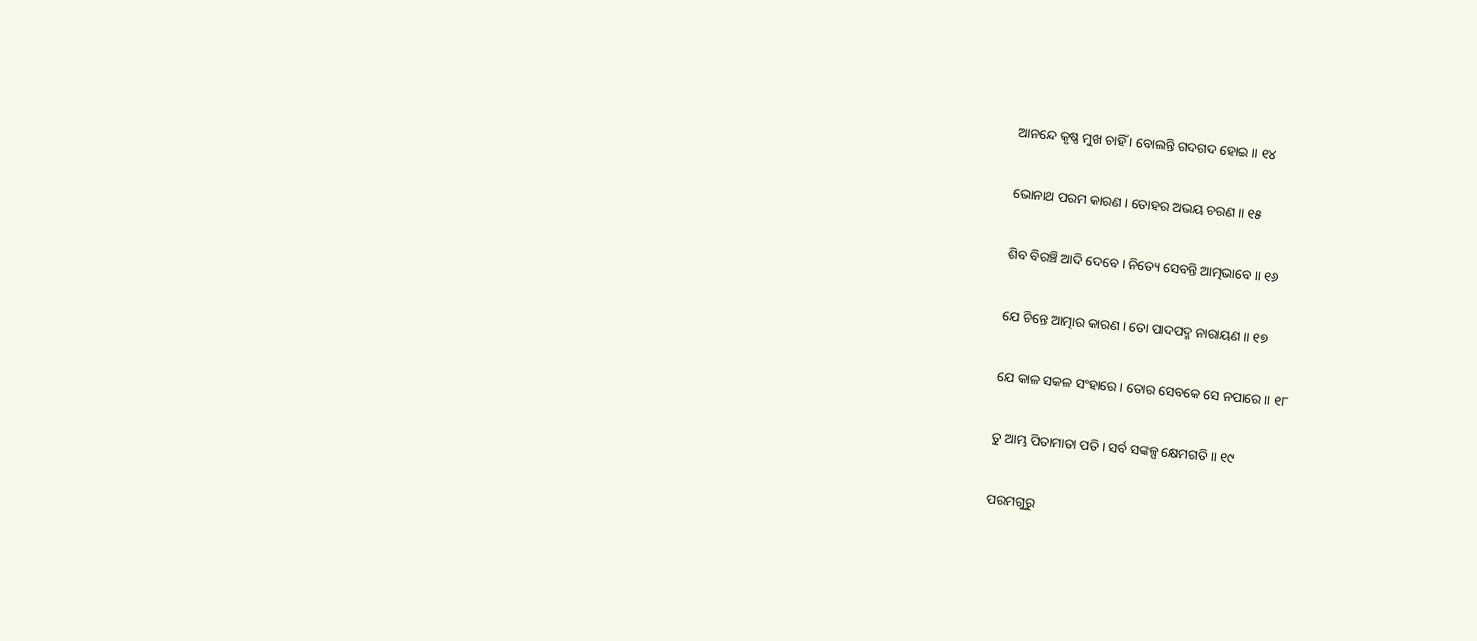ଆନନ୍ଦେ କୃଷ୍ଣ ମୁଖ ଚାହିଁ । ବୋଲନ୍ତି ଗଦଗଦ ହୋଇ ॥ ୧୪

ଭୋନାଥ ପରମ କାରଣ । ତୋହର ଅଭୟ ଚରଣ ॥ ୧୫

ଶିବ ବିରଞ୍ଚି ଆଦି ଦେବେ । ନିତ୍ୟେ ସେବନ୍ତି ଆତ୍ମଭାବେ ॥ ୧୬

ଯେ ଚିନ୍ତେ ଆତ୍ମାର କାରଣ । ତୋ ପାଦପଦ୍ମ ନାରାୟଣ ॥ ୧୭

ଯେ କାଳ ସକଳ ସଂହାରେ । ତୋର ସେବକେ ସେ ନପାରେ ॥ ୧୮

ତୁ ଆମ୍ଭ ପିତାମାତା ପତି । ସର୍ବ ସଙ୍କଳ୍ପ କ୍ଷେମଗତି ॥ ୧୯

ପରମଗୁରୁ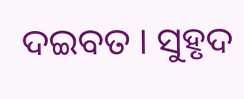ଦଇବତ । ସୁହୃଦ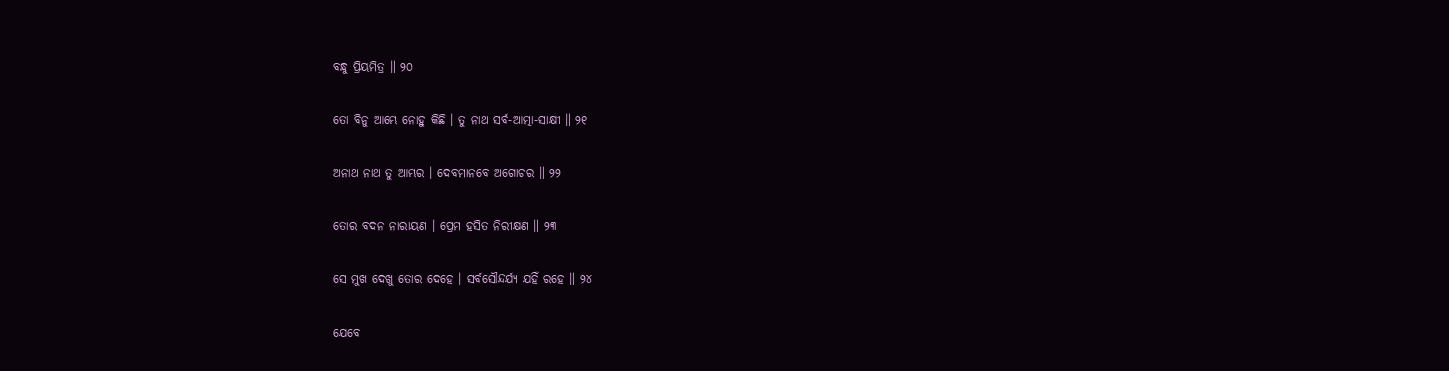ବନ୍ଧୁ ପ୍ରିୟମିତ୍ର ॥ ୨୦

ତୋ ବିନୁ ଆମ୍ଭେ ନୋହୁ କିଛି । ତୁ ନାଥ ସର୍ବ-ଆତ୍ମା-ସାକ୍ଷୀ ॥ ୨୧

ଅନାଥ ନାଥ ତୁ ଆମ୍ଭର । ଦେବମାନବେ ଅଗୋଚର ॥ ୨୨

ତୋର ବଦନ ନାରାୟଣ । ପ୍ରେମ ହସିତ ନିରୀକ୍ଷଣ ॥ ୨୩

ସେ ମୁଖ ଦେଖୁ ତୋର ଦେହେ । ସର୍ବସୌନ୍ଦର୍ଯ୍ୟ ଯହିଁ ରହେ ॥ ୨୪

ଯେବେ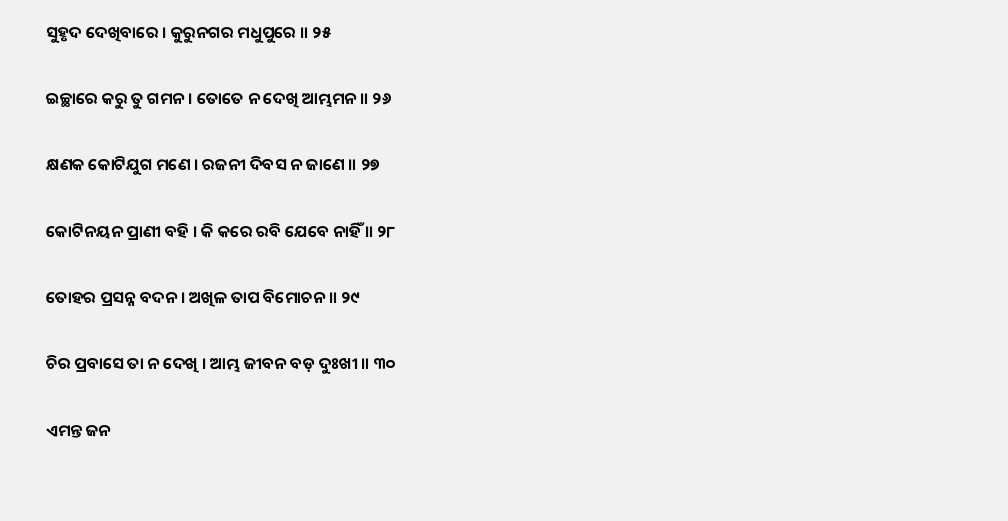ସୁହୃଦ ଦେଖିବାରେ । କୁରୁନଗର ମଧୁପୁରେ ॥ ୨୫

ଇଚ୍ଛାରେ କରୁ ତୁ ଗମନ । ତୋତେ ନ ଦେଖି ଆମ୍ଭମନ ॥ ୨୬

କ୍ଷଣକ କୋଟିଯୁଗ ମଣେ । ରଜନୀ ଦିବସ ନ ଜାଣେ ॥ ୨୭

କୋଟିନୟନ ପ୍ରାଣୀ ବହି । କି କରେ ରବି ଯେବେ ନାହିଁ ॥ ୨୮

ତୋହର ପ୍ରସନ୍ନ ବଦନ । ଅଖିଳ ତାପ ବିମୋଚନ ॥ ୨୯

ଚିର ପ୍ରବାସେ ତା ନ ଦେଖି । ଆମ୍ଭ ଜୀବନ ବଡ଼ ଦୁଃଖୀ ॥ ୩୦

ଏମନ୍ତ ଜନ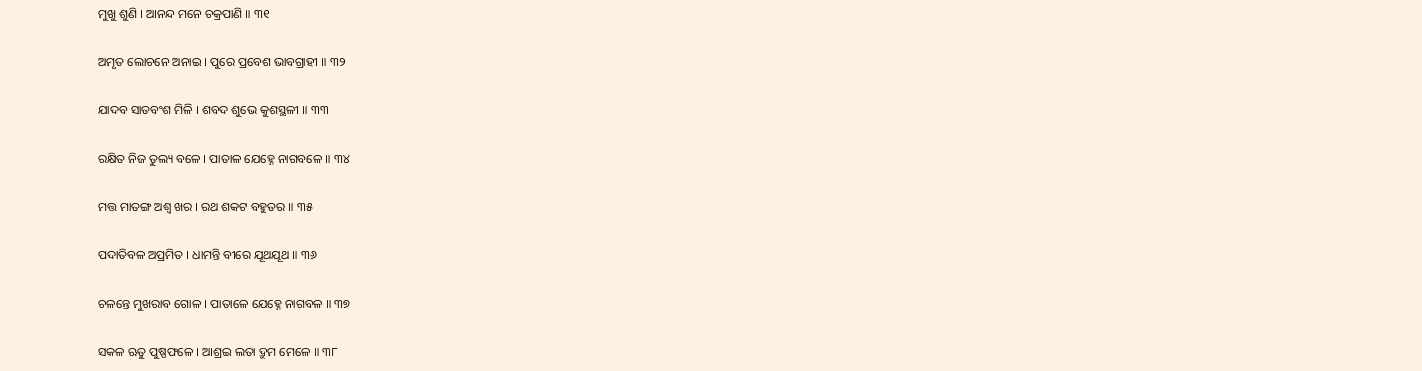ମୁଖୁ ଶୁଣି । ଆନନ୍ଦ ମନେ ଚକ୍ରପାଣି ॥ ୩୧

ଅମୃତ ଲୋଚନେ ଅନାଇ । ପୁରେ ପ୍ରବେଶ ଭାବଗ୍ରାହୀ ॥ ୩୨

ଯାଦବ ସାତବଂଶ ମିଳି । ଶବଦ ଶୁଭେ କୁଶସ୍ଥଳୀ ॥ ୩୩

ରକ୍ଷିତ ନିଜ ତୁଲ୍ୟ ବଳେ । ପାତାଳ ଯେହ୍ନେ ନାଗବଳେ ॥ ୩୪

ମତ୍ତ ମାତଙ୍ଗ ଅଶ୍ୱ ଖର । ରଥ ଶକଟ ବହୁତର ॥ ୩୫

ପଦାତିବଳ ଅପ୍ରମିତ । ଧାମନ୍ତି ବୀରେ ଯୂଥଯୂଥ ॥ ୩୬

ଚଳନ୍ତେ ମୁଖରାବ ଗୋଳ । ପାତାଳେ ଯେହ୍ନେ ନାଗବଳ ॥ ୩୭

ସକଳ ଋତୁ ପୁଷ୍ପଫଳେ । ଆଶ୍ରଇ ଲତା ଦ୍ରୁମ ମେଳେ ॥ ୩୮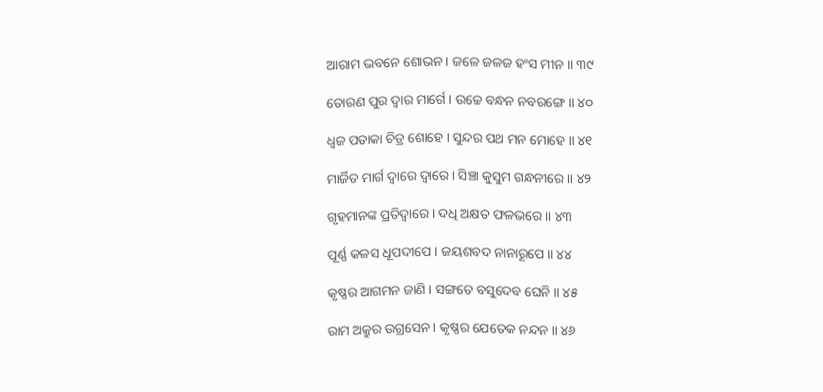ଆରାମ ଭବନେ ଶୋଭନ । ଜଳେ ଜଳଜ ହଂସ ମୀନ ॥ ୩୯

ତୋରଣ ପୁର ଦ୍ୱାର ମାର୍ଗେ । ଉଚ୍ଚେ ବନ୍ଧନ ନବରଙ୍ଗେ ॥ ୪୦

ଧ୍ୱଜ ପତାକା ଚିତ୍ର ଶୋହେ । ସୁନ୍ଦର ପଥ ମନ ମୋହେ ॥ ୪୧

ମାର୍ଜିତ ମାର୍ଗ ଦ୍ୱାରେ ଦ୍ୱାରେ । ସିଞ୍ଚା କୁସୁମ ଗନ୍ଧନୀରେ ॥ ୪୨

ଗୃହମାନଙ୍କ ପ୍ରତିଦ୍ୱାରେ । ଦଧି ଅକ୍ଷତ ଫଳଭରେ ॥ ୪୩

ପୂର୍ଣ୍ଣ କଳସ ଧୂପଦୀପେ । ଜୟଶବଦ ନାନାରୂପେ ॥ ୪୪

କୃଷ୍ଣର ଆଗମନ ଜାଣି । ସଙ୍ଗତେ ବସୁଦେବ ଘେନି ॥ ୪୫

ରାମ ଅକ୍ରୁର ଉଗ୍ରସେନ । କୃଷ୍ଣର ଯେତେକ ନନ୍ଦନ ॥ ୪୬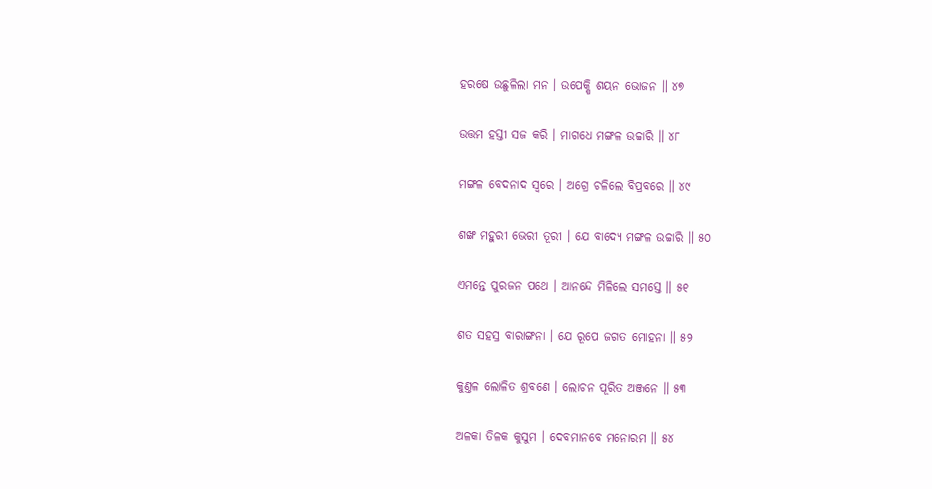ହରଷେ ଉଛୁଳିଲା ମନ । ଉପେକ୍ଷି ଶୟନ ଭୋଜନ ॥ ୪୭

ଉତ୍ତମ ହସ୍ତୀ ସଜ କରି । ମାଗଧେ ମଙ୍ଗଳ ଉଚ୍ଚାରି ॥ ୪୮

ମଙ୍ଗଳ ବେଦନାଦ ସ୍ୱରେ । ଅଗ୍ରେ ଚଳିଲେ ବିପ୍ରବରେ ॥ ୪୯

ଶଙ୍ଖ ମହୁରୀ ଭେରୀ ତୂରୀ । ଯେ ବାଦ୍ୟେ ମଙ୍ଗଳ ଉଚ୍ଚାରି ॥ ୫୦

ଏମନ୍ତେ ପୁରଜନ ପଥେ । ଆନନ୍ଦେ ମିଳିଲେ ସମସ୍ତେ ॥ ୫୧

ଶତ ସହସ୍ର ବାରାଙ୍ଗନା । ଯେ ରୂପେ ଜଗତ ମୋହନା ॥ ୫୨

କୁଣ୍ତଳ ଲୋଳିତ ଶ୍ରବଣେ । ଲୋଚନ ପୂରିତ ଅଞ୍ଜନେ ॥ ୫୩

ଅଳକା ତିଳକ କୁସୁମ । ଦେବମାନବେ ମନୋରମ ॥ ୫୪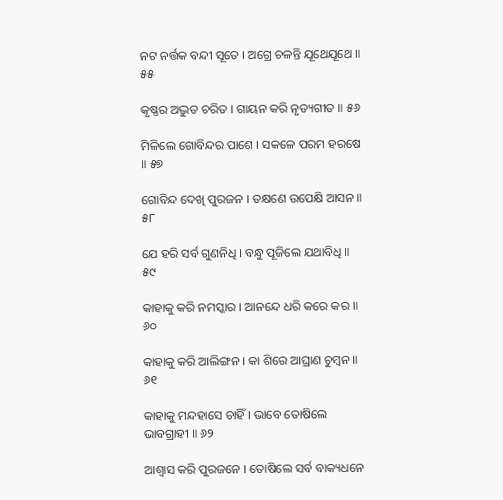ନଟ ନର୍ତ୍ତକ ବନ୍ଦୀ ସୂତେ । ଅଗ୍ରେ ଚଳନ୍ତି ଯୂଥେଯୂଥେ ॥ ୫୫

କୃଷ୍ଣର ଅଦ୍ଭୁତ ଚରିତ । ଗାୟନ କରି ନୃତ୍ୟଗୀତ ॥ ୫୬

ମିଳିଲେ ଗୋବିନ୍ଦର ପାଶେ । ସକଳେ ପରମ ହରଷେ ॥ ୫୭

ଗୋବିନ୍ଦ ଦେଖି ପୁରଜନ । ତକ୍ଷଣେ ଉପେକ୍ଷି ଆସନ ॥ ୫୮

ଯେ ହରି ସର୍ବ ଗୁଣନିଧି । ବନ୍ଧୁ ପୂଜିଲେ ଯଥାବିଧି ॥ ୫୯

କାହାକୁ କରି ନମସ୍କାର । ଆନନ୍ଦେ ଧରି କରେ କର ॥ ୬୦

କାହାକୁ କରି ଆଲିଙ୍ଗନ । କା ଶିରେ ଆଘ୍ରାଣ ଚୁମ୍ବନ ॥ ୬୧

କାହାକୁ ମନ୍ଦହାସେ ଚାହିଁ । ଭାବେ ତୋଷିଲେ ଭାବଗ୍ରାହୀ ॥ ୬୨

ଆଶ୍ୱାସ କରି ପୁରଜନେ । ତୋଷିଲେ ସର୍ବ ବାକ୍ୟଧନେ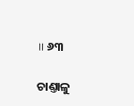॥ ୬୩

ଚାଣ୍ତାଳୁ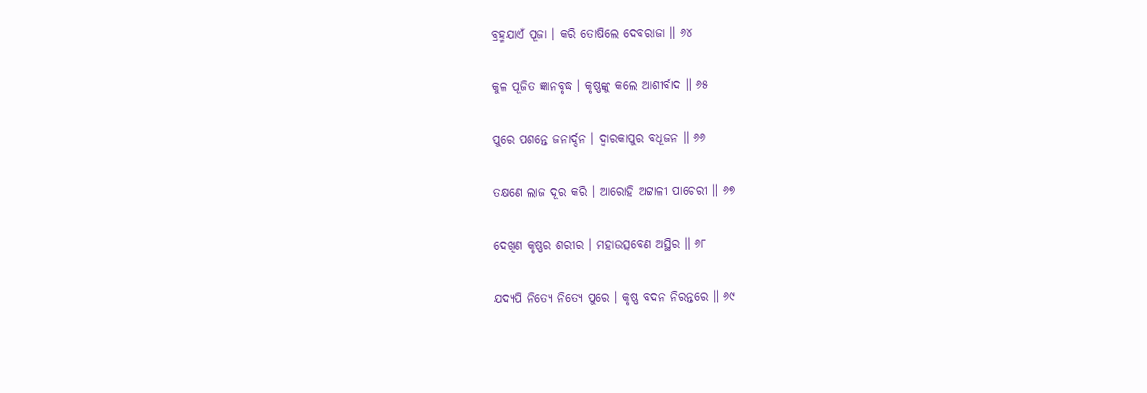ବ୍ରହ୍ମଯାଏଁ ପୂଜା । କରି ତୋଷିଲେ ଦେବରାଜା ॥ ୬୪

କୁଳ ପୂଜିତ ଜ୍ଞାନବୃଦ୍ଧ । କୃଷ୍ଣଙ୍କୁ କଲେ ଆଶୀର୍ବାଦ ॥ ୬୫

ପୁରେ ପଶନ୍ତେ ଜନାର୍ଦ୍ଦନ । ଦ୍ୱାରକାପୁର ବଧୂଜନ ॥ ୬୬

ତକ୍ଷଣେ ଲାଜ ଦୂର କରି । ଆରୋହି ଅଟ୍ଟାଳୀ ପାଚେରୀ ॥ ୬୭

ଦେଖିଣ କୃଷ୍ଣର ଶରୀର । ମହାଉତ୍ସବେଣ ଅସ୍ଥିର ॥ ୬୮

ଯଦ୍ୟପି ନିତ୍ୟେ ନିତ୍ୟେ ପୁରେ । କୃଷ୍ଣ ବଦନ ନିରନ୍ତରେ ॥ ୬୯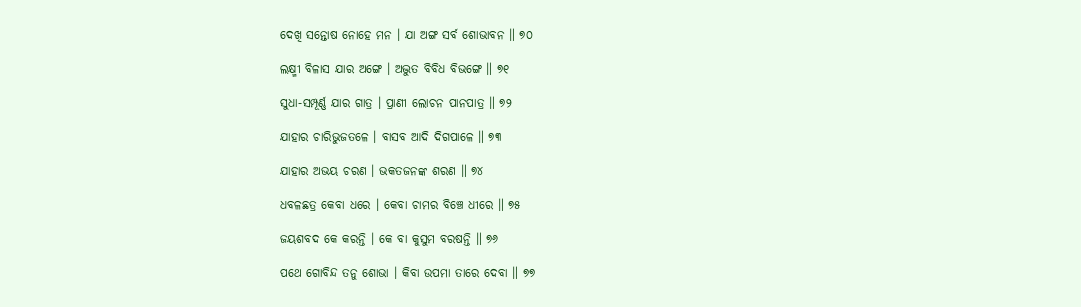ଦେଖି ସନ୍ତୋଷ ନୋହେ ମନ । ଯା ଅଙ୍ଗ ସର୍ବ ଶୋଭାବନ ॥ ୭୦

ଲକ୍ଷ୍ମୀ ବିଳାସ ଯାର ଅଙ୍ଗେ । ଅଦ୍ଭୁତ ବିବିଧ ବିଭଙ୍ଗେ ॥ ୭୧

ସୁଧା-ସମ୍ପୂର୍ଣ୍ଣ ଯାର ଗାତ୍ର । ପ୍ରାଣୀ ଲୋଚନ ପାନପାତ୍ର ॥ ୭୨

ଯାହାର ଚାରିଭୁଜତଳେ । ବାସବ ଆଦି ଦିଗପାଳେ ॥ ୭୩

ଯାହାର ଅଭୟ ଚରଣ । ଭକତଜନଙ୍କ ଶରଣ ॥ ୭୪

ଧବଳଛତ୍ର କେବା ଧରେ । କେବା ଚାମର ବିଞ୍ଚେ ଧୀରେ ॥ ୭୫

ଜୟଶବଦ କେ କରନ୍ତି । କେ ବା କୁସୁମ ବରଷନ୍ତି ॥ ୭୬

ପଥେ ଗୋବିନ୍ଦ ତନୁ ଶୋଭା । କିବା ଉପମା ତାରେ ଦେବା ॥ ୭୭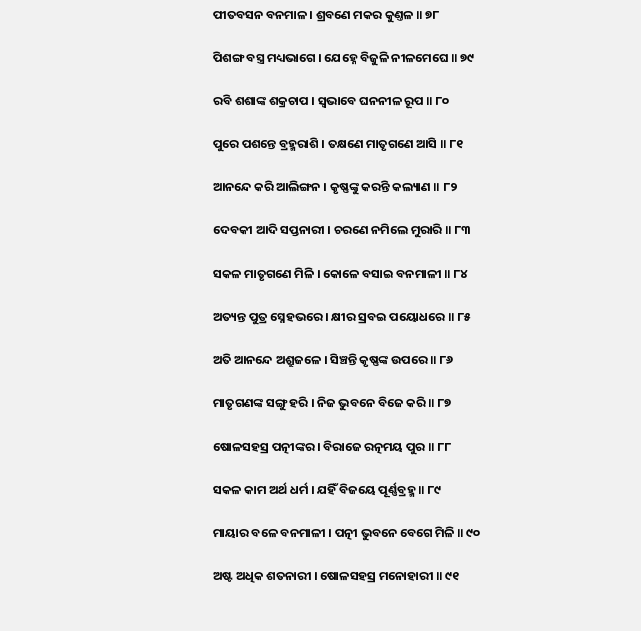ପୀତବସନ ବନମାଳ । ଶ୍ରବଣେ ମକର କୁଣ୍ତଳ ॥ ୭୮

ପିଶଙ୍ଗ ବସ୍ତ୍ର ମଧ୍ୟଭାଗେ । ଯେହ୍ନେ ବିଜୁଳି ନୀଳମେଘେ ॥ ୭୯

ରବି ଶଶାଙ୍କ ଶକ୍ରଚାପ । ସ୍ୱଭାବେ ଘନନୀଳ ରୂପ ॥ ୮୦

ପୁରେ ପଶନ୍ତେ ବ୍ରହ୍ମରାଶି । ତକ୍ଷଣେ ମାତୃଗଣେ ଆସି ॥ ୮୧

ଆନନ୍ଦେ କରି ଆଲିଙ୍ଗନ । କୃଷ୍ଣଙ୍କୁ କରନ୍ତି କଲ୍ୟାଣ ॥ ୮୨

ଦେବକୀ ଆଦି ସପ୍ତନାରୀ । ଚରଣେ ନମିଲେ ମୁରାରି ॥ ୮୩

ସକଳ ମାତୃଗଣେ ମିଳି । କୋଳେ ବସାଇ ବନମାଳୀ ॥ ୮୪

ଅତ୍ୟନ୍ତ ପୁତ୍ର ସ୍ନେହଭରେ । କ୍ଷୀର ସ୍ରବଇ ପୟୋଧରେ ॥ ୮୫

ଅତି ଆନନ୍ଦେ ଅଶ୍ରୁଜଳେ । ସିଞ୍ଚନ୍ତି କୃଷ୍ଣଙ୍କ ଉପରେ ॥ ୮୬

ମାତୃଗଣଙ୍କ ସଙ୍ଗୁ ହରି । ନିଜ ଭୁବନେ ବିଜେ କରି ॥ ୮୭

ଷୋଳସହସ୍ର ପତ୍ନୀଙ୍କର । ବିରାଜେ ରତ୍ନମୟ ପୁର ॥ ୮୮

ସକଳ କାମ ଅର୍ଥ ଧର୍ମ । ଯହିଁ ବିଜୟେ ପୂର୍ଣ୍ଣବ୍ରହ୍ମ ॥ ୮୯

ମାୟାର ବଳେ ବନମାଳୀ । ପତ୍ନୀ ଭୁବନେ ବେଗେ ମିଳି ॥ ୯୦

ଅଷ୍ଟ ଅଧିକ ଶତନାରୀ । ଷୋଳସହସ୍ର ମନୋହାରୀ ॥ ୯୧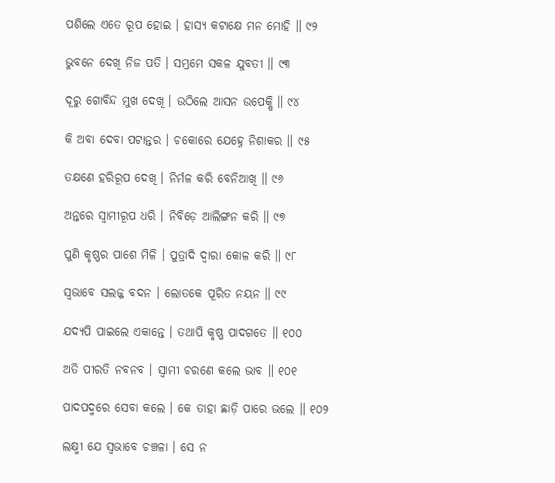ପଶିଲେ ଏତେ ରୂପ ହୋଇ । ହାସ୍ୟ କଟାକ୍ଷେ ମନ ମୋହି ॥ ୯୨

ଭୁବନେ ଦେଖି ନିଜ ପତି । ସମ୍ଭ୍ରମେ ସକଳ ଯୁବତୀ ॥ ୯୩

ଦୂରୁ ଗୋବିନ୍ଦ ମୁଖ ଦେଖି । ଉଠିଲେ ଆସନ ଉପେକ୍ଷି ॥ ୯୪

କି ଅବା ଦେବା ପଟାନ୍ତର । ଚକୋରେ ଯେହ୍ନେ ନିଶାକର ॥ ୯୫

ତକ୍ଷଣେ ହରିରୂପ ଦେଖି । ନିର୍ମଳ କରି ବେନିଆଖି ॥ ୯୬

ଅନ୍ତରେ ସ୍ୱାମୀରୂପ ଧରି । ନିବିଡ଼େ ଆଲିଙ୍ଗନ କରି ॥ ୯୭

ପୁଣି କୃଷ୍ଣର ପାଶେ ମିଳି । ପୁତ୍ରାଦି ଦ୍ୱାରା କୋଳ କରି ॥ ୯୮

ସ୍ୱଭାବେ ସଲଜ୍ଜ ବଦନ । ଲୋତକେ ପୂରିତ ନୟନ ॥ ୯୯

ଯଦ୍ୟପି ପାଇଲେ ଏକାନ୍ତେ । ତଥାପି କୃଷ୍ଣ ପାଦଗତେ ॥ ୧୦୦

ଅତି ପୀରତି ନବନବ । ସ୍ୱାମୀ ଚରଣେ କଲେ ଭାବ ॥ ୧୦୧

ପାଦପଦ୍ମରେ ସେବା କଲେ । କେ ତାହା ଛାଡ଼ି ପାରେ ଭଲେ ॥ ୧୦୨

ଲକ୍ଷ୍ମୀ ଯେ ସ୍ୱଭାବେ ଚଞ୍ଚଳା । ସେ ନ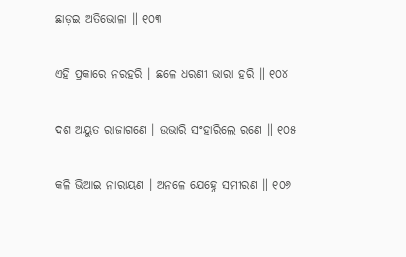ଛାଡ଼ଇ ଅତିଭୋଳା ॥ ୧୦୩

ଏହି ପ୍ରକାରେ ନରହରି । ଛଳେ ଧରଣୀ ଭାରା ହରି ॥ ୧୦୪

ଦଶ ଅୟୁତ ରାଜାଗଣେ । ଉଭାରି ସଂହାରିଲେ ରଣେ ॥ ୧୦୫

କଳି ଭିଆଇ ନାରାୟଣ । ଅନଳେ ଯେହ୍ନେ ସମୀରଣ ॥ ୧୦୬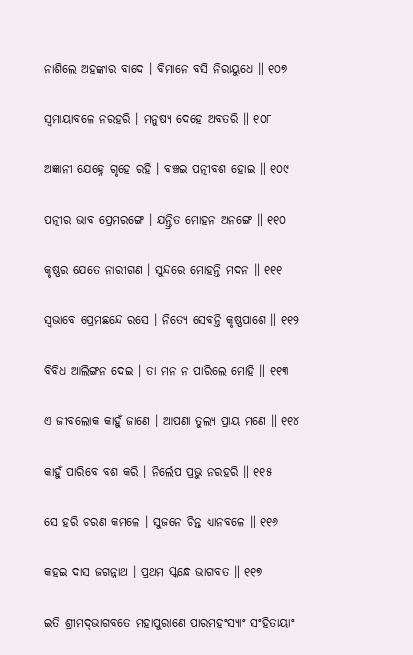ନାଶିଲେ ଅହଙ୍କାର ବାଦେ । ବିମାନେ ବସି ନିରାୟୁଧେ ॥ ୧୦୭

ସ୍ୱମାୟାବଳେ ନରହରି । ମନୁଷ୍ୟ ଦେହେ ଅବତରି ॥ ୧୦୮

ଅଜ୍ଞାନୀ ଯେହ୍ନେ ଗୃହେ ରହି । ବଞ୍ଚଇ ପତ୍ନୀବଶ ହୋଇ ॥ ୧୦୯

ପତ୍ନୀର ଭାବ ପ୍ରେମରଙ୍ଗେ । ଯନ୍ତ୍ରିତ ମୋହନ ଅନଙ୍ଗେ ॥ ୧୧୦

କୃଷ୍ଣର ଯେତେ ନାରୀଗଣ । ସୁନ୍ଦରେ ମୋହନ୍ତି ମଦନ ॥ ୧୧୧

ସ୍ୱଭାବେ ପ୍ରେମଛନ୍ଦେ ରସେ । ନିତ୍ୟେ ସେବନ୍ତି କୃଷ୍ଣପାଶେ ॥ ୧୧୨

ବିବିଧ ଆଲିଙ୍ଗନ ଦେଇ । ତା ମନ ନ ପାରିଲେ ମୋହି ॥ ୧୧୩

ଏ ଜୀବଲୋକ କାହୁଁ ଜାଣେ । ଆପଣା ତୁଲ୍ୟ ପ୍ରାୟ ମଣେ ॥ ୧୧୪

କାହୁଁ ପାରିବେ ବଶ କରି । ନିର୍ଲେପ ପ୍ରଭୁ ନରହରି ॥ ୧୧୫

ସେ ହରି ଚରଣ କମଳେ । ସୁଜନେ ଚିନ୍ତ ଧ୍ୟାନବଳେ ॥ ୧୧୬

କହଇ ଦାସ ଜଗନ୍ନାଥ । ପ୍ରଥମ ସ୍କନ୍ଧେ ଭାଗବତ ॥ ୧୧୭

ଇତି ଶ୍ରୀମଦ୍‌ଭାଗବତେ ମହାପୁରାଣେ ପାରମହଂସ୍ୟାଂ ସଂହିତାୟାଂ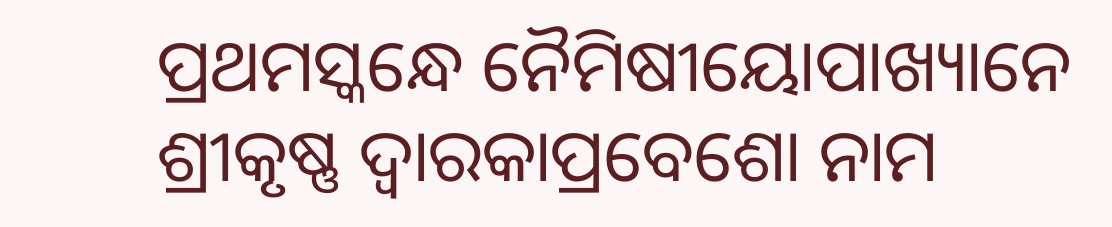ପ୍ରଥମସ୍କନ୍ଧେ ନୈମିଷୀୟୋପାଖ୍ୟାନେ ଶ୍ରୀକୃଷ୍ଣ ଦ୍ୱାରକାପ୍ରବେଶୋ ନାମ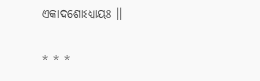ଏକାଦଶୋଽଧ୍ୟାୟଃ ।।

* * *